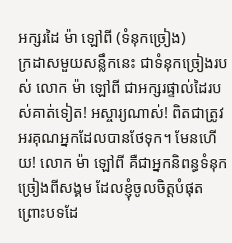អក្សរដៃ ម៉ា ឡៅពី (ទំនុកច្រៀង)
ក្រដាសមួយសន្លឹកនេះ ជាទំនុកច្រៀងរបស់ លោក ម៉ា ឡៅពី ជាអក្សរផ្ទាល់ដៃរបស់គាត់ទៀត! អស្ចារ្យណាស់! ពិតជាត្រូវអរគុណអ្នកដែលបានថែទុក។ មែនហើយ! លោក ម៉ា ឡៅពី គឺជាអ្នកនិពន្ធទំនុកច្រៀងពីសង្គម ដែលខ្ញុំចូលចិត្តបំផុត ព្រោះបទដែ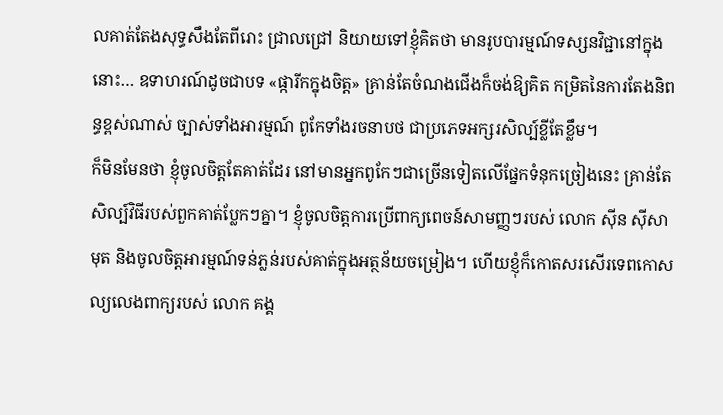លគាត់តែងសុទ្ធសឹងតែពីរោះ ជ្រាលជ្រៅ និយាយទៅខ្ញុំគិតថា មានរូបបារម្មណ៍ទស្សនវិជ្ជានៅក្នុងនោះ… ឧទាហរណ៍ដូចជាបទ «ផ្ការីកក្នុងចិត្ត» គ្រាន់តែចំណងជើងក៏ចង់ឱ្យគិត កម្រិតនៃការតែងនិពន្ធខ្ពស់ណាស់ ច្បាស់ទាំងអារម្មណ៍ ពូកែទាំងរចនាបថ ជាប្រភេទអក្សរសិល្ប៍ខ្លីតែខ្លឹម។
ក៏មិនមែនថា ខ្ញុំចូលចិត្តតែគាត់ដែរ នៅមានអ្នកពូកែៗជាច្រើនទៀតលើផ្នែកទំនុកច្រៀងនេះ គ្រាន់តែសិល្ប៍វិធីរបស់ពួកគាត់ប្លែកៗគ្នា។ ខ្ញុំចូលចិត្តការប្រើពាក្យពេចន៍សាមញ្ញៗរបស់ លោក ស៊ីន ស៊ីសាមុត និងចូលចិត្តអារម្មណ៍ទន់ភ្លន់របស់គាត់ក្នុងអត្ថន័យចម្រៀង។ ហើយខ្ញុំក៏កោតសរសើរទេពកោសល្យលេងពាក្យរបស់ លោក គង្គ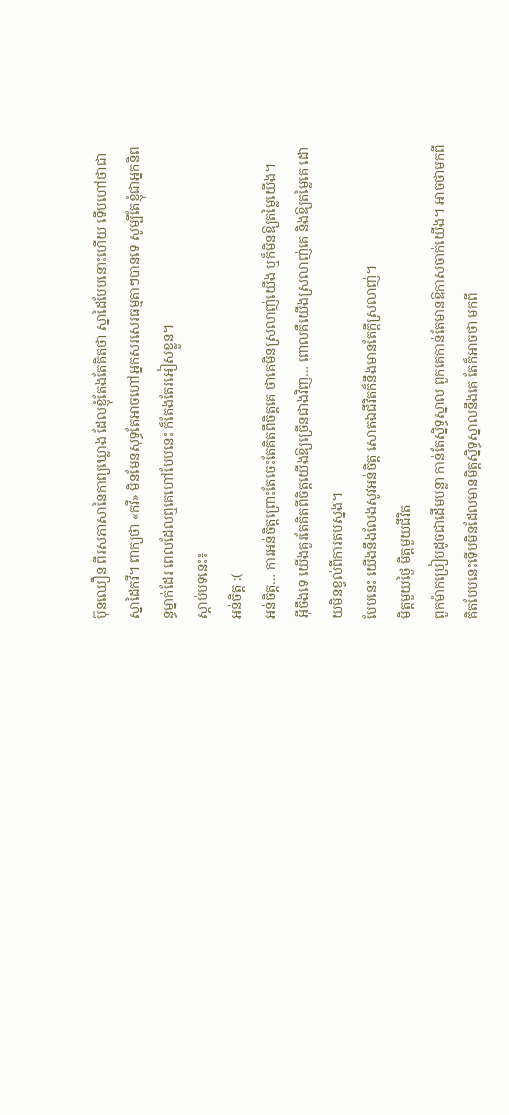ប៊ុនឈឿន ពីរសភាសានៃកាព្យឃ្លោង ដែលខ្ញុំតែងតែគិតថា ស្នាដៃបែបនោះហើយ ទើបហៅថាជាស្នាដៃកវី។ ពាក្យថា «កវី» មិនមែនសុទ្ធតែអាចហៅអ្នកសរសេរធម្មតាៗបានទេ សូម្បីតែខ្ញុំជាអ្នកនិពន្ធម្នាក់ដែរ ពេលដែលឮគេហៅបែបនេះ ក៏តែងតែរអៀសខ្លួន។
ស្ដាប់បទនេះ៖
អន់ចិត្ត :(
អន់ចិត្ត… ការអន់ចិត្តព្រោះតែចេះតែគិតពីចិត្តគេ ថាគេមិនស្រលាញ់យើង ឬក៏មិនឱ្យតម្លៃយើង។
អ៊ីចឹងទេ យើងគួរតែគិតពីចិត្តយើងឱ្យច្រើនជាងវិញ… ពោលគឺយើងស្រលាញ់គេ និងឱ្យតម្លៃគេ ដោយមិនខ្វល់ពីការតបស្នង។
បែបនេះ យើងនឹងលែងសូវអន់ចិត្ត សោតឯជីវិតក៏នឹងមានតែក្ដីស្រលាញ់។
មិត្តមួយថ្ងៃ មិត្តមួយជីវិត
ពួកម៉ាកប្រៀបដូចជាដើមបន្លា កាន់តែស្និទ្ធស្នាល ពួកគេកាន់តែមានឱកាសចាក់យើង។ អាចថាមកពីគិតបែបនេះទើបមិនដែលមានមិត្តស្និទ្ធស្នាលនឹងគេ តែក៏អាចថា មកពី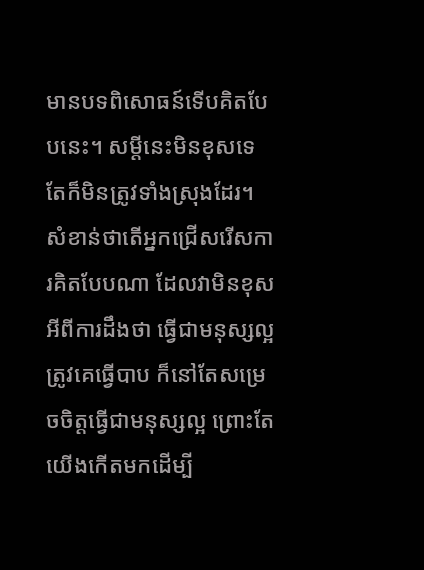មានបទពិសោធន៍ទើបគិតបែបនេះ។ សម្ដីនេះមិនខុសទេ តែក៏មិនត្រូវទាំងស្រុងដែរ។ សំខាន់ថាតើអ្នកជ្រើសរើសការគិតបែបណា ដែលវាមិនខុសអីពីការដឹងថា ធ្វើជាមនុស្សល្អត្រូវគេធ្វើបាប ក៏នៅតែសម្រេចចិត្តធ្វើជាមនុស្សល្អ ព្រោះតែយើងកើតមកដើម្បី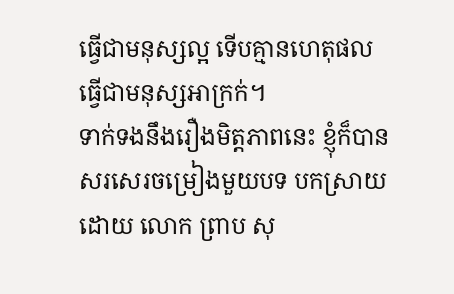ធ្វើជាមនុស្សល្អ ទើបគ្មានហេតុផលធ្វើជាមនុស្សអាក្រក់។
ទាក់ទងនឹងរឿងមិត្តភាពនេះ ខ្ញុំក៏បានសរសេរចម្រៀងមួយបទ បកស្រាយដោយ លោក ព្រាប សុ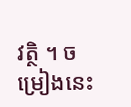វត្ថិ ។ ចម្រៀងនេះ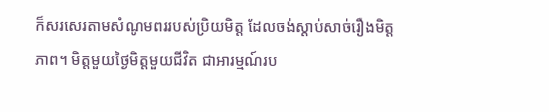ក៏សរសេរតាមសំណូមពររបស់ប្រិយមិត្ត ដែលចង់ស្ដាប់សាច់រឿងមិត្តភាព។ មិត្តមួយថ្ងៃមិត្តមួយជីវិត ជាអារម្មណ៍រប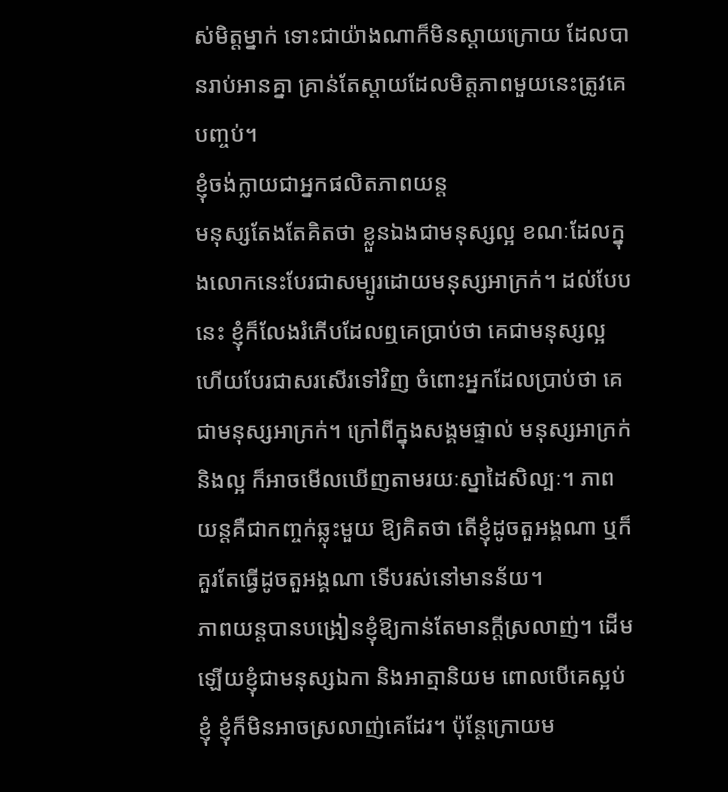ស់មិត្តម្នាក់ ទោះជាយ៉ាងណាក៏មិនស្ដាយក្រោយ ដែលបានរាប់អានគ្នា គ្រាន់តែស្ដាយដែលមិត្តភាពមួយនេះត្រូវគេបញ្ចប់។
ខ្ញុំចង់ក្លាយជាអ្នកផលិតភាពយន្ត
មនុស្សតែងតែគិតថា ខ្លួនឯងជាមនុស្សល្អ ខណៈដែលក្នុងលោកនេះបែរជាសម្បូរដោយមនុស្សអាក្រក់។ ដល់បែបនេះ ខ្ញុំក៏លែងរំភើបដែលឮគេប្រាប់ថា គេជាមនុស្សល្អ ហើយបែរជាសរសើរទៅវិញ ចំពោះអ្នកដែលប្រាប់ថា គេជាមនុស្សអាក្រក់។ ក្រៅពីក្នុងសង្គមផ្ទាល់ មនុស្សអាក្រក់ និងល្អ ក៏អាចមើលឃើញតាមរយៈស្នាដៃសិល្បៈ។ ភាពយន្តគឺជាកញ្ចក់ឆ្លុះមួយ ឱ្យគិតថា តើខ្ញុំដូចតួអង្គណា ឬក៏គួរតែធ្វើដូចតួអង្គណា ទើបរស់នៅមានន័យ។
ភាពយន្តបានបង្រៀនខ្ញុំឱ្យកាន់តែមានក្ដីស្រលាញ់។ ដើមឡើយខ្ញុំជាមនុស្សឯកា និងអាត្មានិយម ពោលបើគេស្អប់ខ្ញុំ ខ្ញុំក៏មិនអាចស្រលាញ់គេដែរ។ ប៉ុន្តែក្រោយម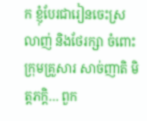ក ខ្ញុំបែរជារៀនចេះស្រលាញ់ និងថែរក្សា ចំពោះក្រុមគ្រួសារ សាច់ញាតិ មិត្តភក្តិ… ពួក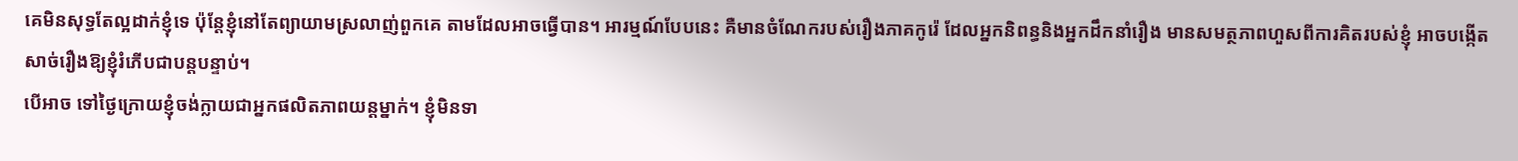គេមិនសុទ្ធតែល្អដាក់ខ្ញុំទេ ប៉ុន្តែខ្ញុំនៅតែព្យាយាមស្រលាញ់ពួកគេ តាមដែលអាចធ្វើបាន។ អារម្មណ៍បែបនេះ គឺមានចំណែករបស់រឿងភាគកូរ៉េ ដែលអ្នកនិពន្ធនិងអ្នកដឹកនាំរឿង មានសមត្ថភាពហួសពីការគិតរបស់ខ្ញុំ អាចបង្កើតសាច់រឿងឱ្យខ្ញុំរំភើបជាបន្តបន្ទាប់។
បើអាច ទៅថ្ងៃក្រោយខ្ញុំចង់ក្លាយជាអ្នកផលិតភាពយន្តម្នាក់។ ខ្ញុំមិនទា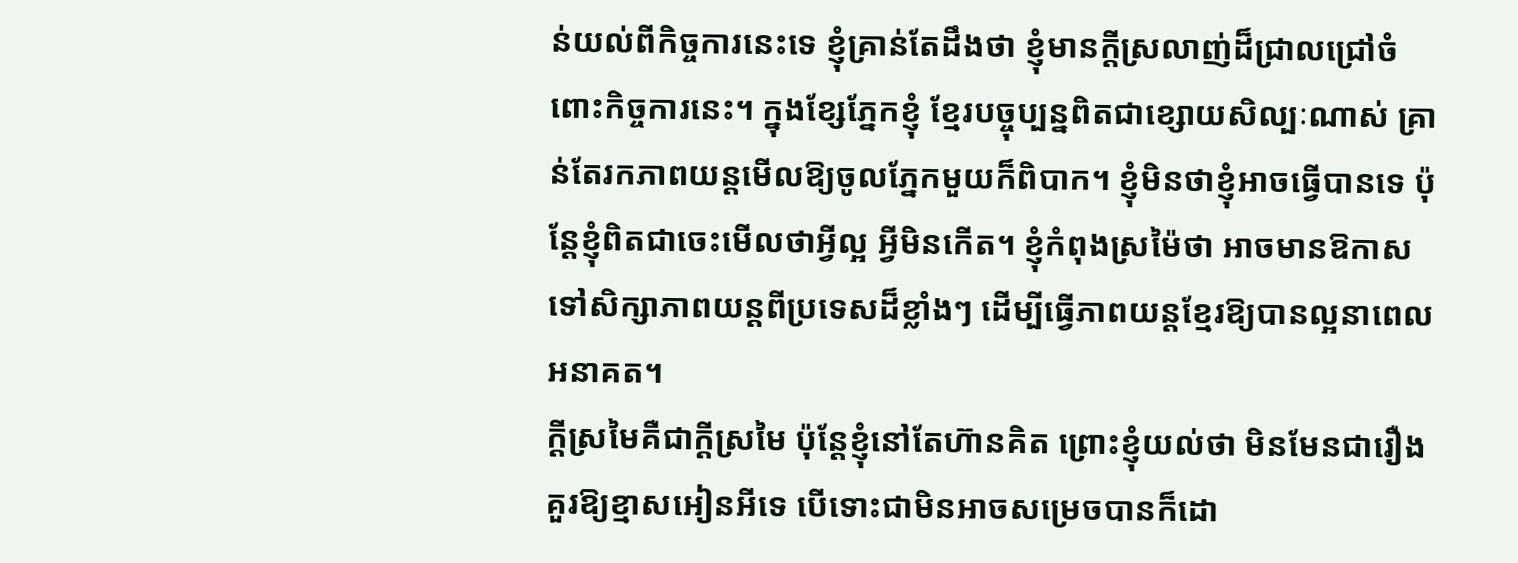ន់យល់ពីកិច្ចការនេះទេ ខ្ញុំគ្រាន់តែដឹងថា ខ្ញុំមានក្ដីស្រលាញ់ដ៏ជ្រាលជ្រៅចំពោះកិច្ចការនេះ។ ក្នុងខ្សែភ្នែកខ្ញុំ ខ្មែរបច្ចុប្បន្នពិតជាខ្សោយសិល្បៈណាស់ គ្រាន់តែរកភាពយន្តមើលឱ្យចូលភ្នែកមួយក៏ពិបាក។ ខ្ញុំមិនថាខ្ញុំអាចធ្វើបានទេ ប៉ុន្តែខ្ញុំពិតជាចេះមើលថាអ្វីល្អ អ្វីមិនកើត។ ខ្ញុំកំពុងស្រម៉ៃថា អាចមានឱកាសទៅសិក្សាភាពយន្តពីប្រទេសដ៏ខ្លាំងៗ ដើម្បីធ្វើភាពយន្តខ្មែរឱ្យបានល្អនាពេលអនាគត។
ក្ដីស្រមៃគឺជាក្ដីស្រមៃ ប៉ុន្តែខ្ញុំនៅតែហ៊ានគិត ព្រោះខ្ញុំយល់ថា មិនមែនជារឿងគួរឱ្យខ្មាសអៀនអីទេ បើទោះជាមិនអាចសម្រេចបានក៏ដោ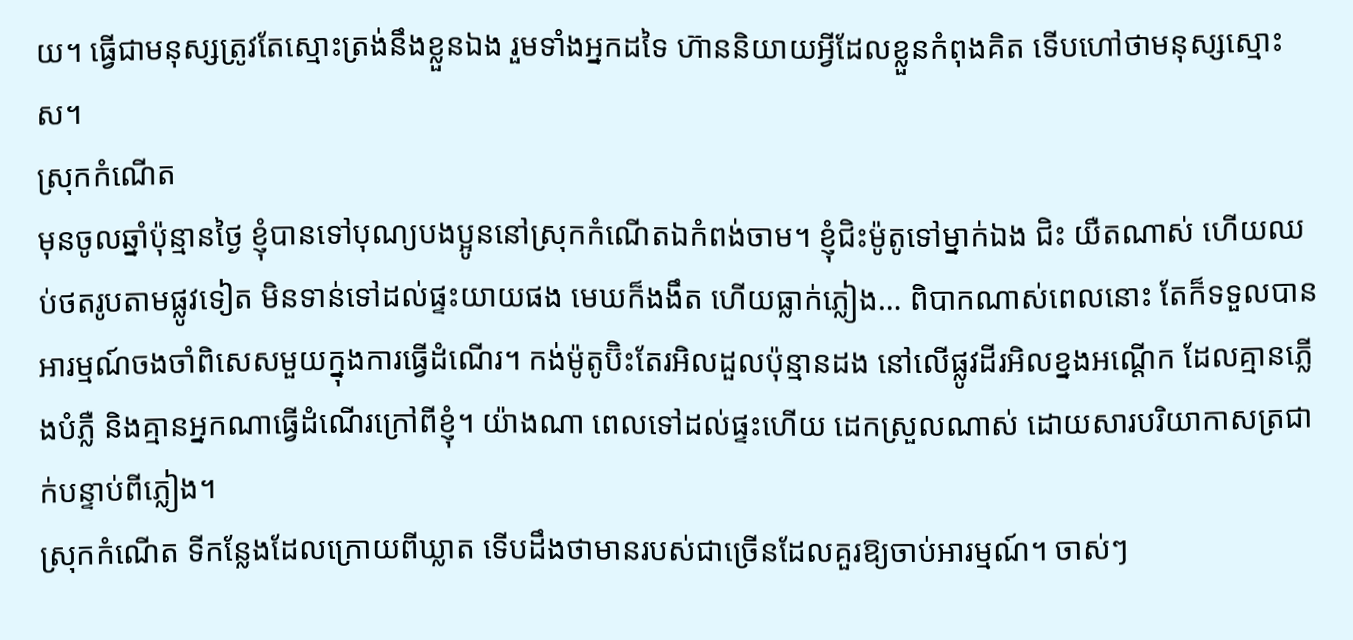យ។ ធ្វើជាមនុស្សត្រូវតែស្មោះត្រង់នឹងខ្លួនឯង រួមទាំងអ្នកដទៃ ហ៊ាននិយាយអ្វីដែលខ្លួនកំពុងគិត ទើបហៅថាមនុស្សស្មោះស។
ស្រុកកំណើត
មុនចូលឆ្នាំប៉ុន្មានថ្ងៃ ខ្ញុំបានទៅបុណ្យបងប្អូននៅស្រុកកំណើតឯកំពង់ចាម។ ខ្ញុំជិះម៉ូតូទៅម្នាក់ឯង ជិះ យឺតណាស់ ហើយឈប់ថតរូបតាមផ្លូវទៀត មិនទាន់ទៅដល់ផ្ទះយាយផង មេឃក៏ងងឹត ហើយធ្លាក់ភ្លៀង… ពិបាកណាស់ពេលនោះ តែក៏ទទួលបានអារម្មណ៍ចងចាំពិសេសមួយក្នុងការធ្វើដំណើរ។ កង់ម៉ូតូប៊ិះតែរអិលដួលប៉ុន្មានដង នៅលើផ្លូវដីរអិលខ្នងអណ្ដើក ដែលគ្មានភ្លើងបំភ្លឺ និងគ្មានអ្នកណាធ្វើដំណើរក្រៅពីខ្ញុំ។ យ៉ាងណា ពេលទៅដល់ផ្ទះហើយ ដេកស្រួលណាស់ ដោយសារបរិយាកាសត្រជាក់បន្ទាប់ពីភ្លៀង។
ស្រុកកំណើត ទីកន្លែងដែលក្រោយពីឃ្លាត ទើបដឹងថាមានរបស់ជាច្រើនដែលគួរឱ្យចាប់អារម្មណ៍។ ចាស់ៗ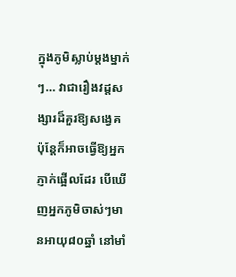ក្នុងភូមិស្លាប់ម្ដងម្នាក់ៗ… វាជារឿងវដ្ដសង្សារដ៏គួរឱ្យសង្វេគ ប៉ុន្តែក៏អាចធ្វើឱ្យអ្នកភ្ញាក់ផ្អើលដែរ បើឃើញអ្នកភូមិចាស់ៗមានអាយុ៨០ឆ្នាំ នៅមាំ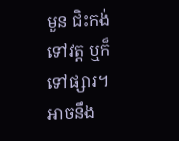មួន ជិះកង់ទៅវត្ត ឬក៏ទៅផ្សារ។ អាចនឹង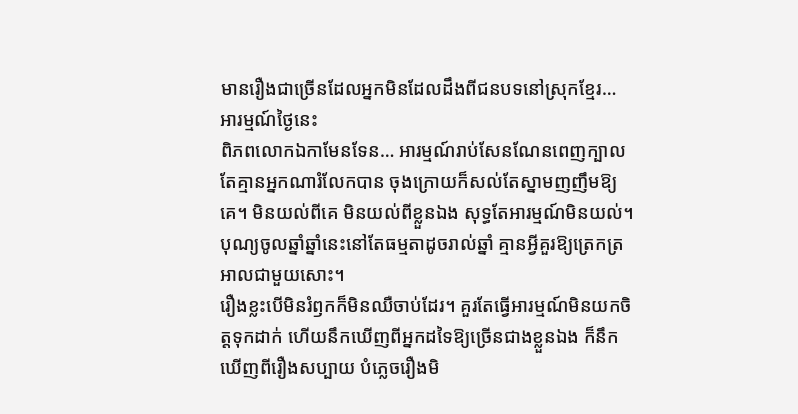មានរឿងជាច្រើនដែលអ្នកមិនដែលដឹងពីជនបទនៅស្រុកខ្មែរ…
អារម្មណ៍ថ្ងៃនេះ
ពិភពលោកឯកាមែនទែន… អារម្មណ៍រាប់សែនណែនពេញក្បាល តែគ្មានអ្នកណារំលែកបាន ចុងក្រោយក៏សល់តែស្នាមញញឹមឱ្យគេ។ មិនយល់ពីគេ មិនយល់ពីខ្លួនឯង សុទ្ធតែអារម្មណ៍មិនយល់។ បុណ្យចូលឆ្នាំឆ្នាំនេះនៅតែធម្មតាដូចរាល់ឆ្នាំ គ្មានអ្វីគួរឱ្យត្រេកត្រអាលជាមួយសោះ។
រឿងខ្លះបើមិនរំឭកក៏មិនឈឺចាប់ដែរ។ គួរតែធ្វើអារម្មណ៍មិនយកចិត្តទុកដាក់ ហើយនឹកឃើញពីអ្នកដទៃឱ្យច្រើនជាងខ្លួនឯង ក៏នឹកឃើញពីរឿងសប្បាយ បំភ្លេចរឿងមិ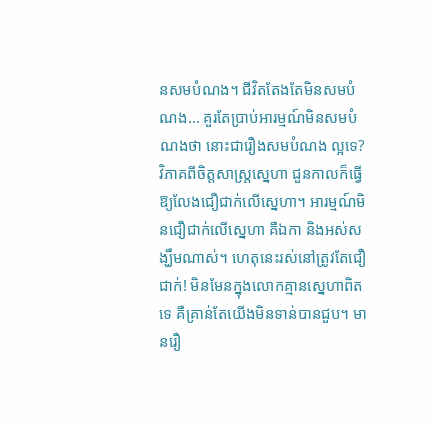នសមបំណង។ ជីវិតតែងតែមិនសមបំណង… គួរតែប្រាប់អារម្មណ៍មិនសមបំណងថា នោះជារឿងសមបំណង ល្អទេ?
វិភាគពីចិត្តសាស្រ្តស្នេហា ជួនកាលក៏ធ្វើឱ្យលែងជឿជាក់លើស្នេហា។ អារម្មណ៍មិនជឿជាក់លើស្នេហា គឺឯកា និងអស់សង្ឃឹមណាស់។ ហេតុនេះរស់នៅត្រូវតែជឿជាក់! មិនមែនក្នុងលោកគ្មានស្នេហាពិតទេ គឺគ្រាន់តែយើងមិនទាន់បានជួប។ មានរឿ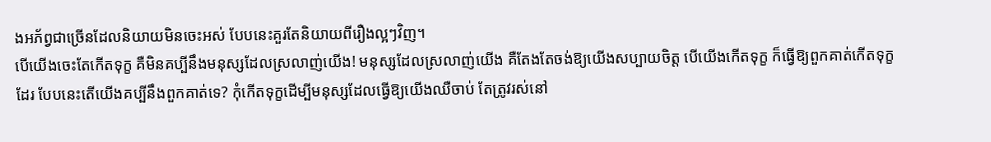ងអភ័ព្វជាច្រើនដែលនិយាយមិនចេះអស់ បែបនេះគួរតែនិយាយពីរឿងល្អៗវិញ។
បើយើងចេះតែកើតទុក្ខ គឺមិនគប្បីនឹងមនុស្សដែលស្រលាញ់យើង! មនុស្សដែលស្រលាញ់យើង គឺតែងតែចង់ឱ្យយើងសប្បាយចិត្ត បើយើងកើតទុក្ខ ក៏ធ្វើឱ្យពួកគាត់កើតទុក្ខដែរ បែបនេះតើយើងគប្បីនឹងពួកគាត់ទេ? កុំកើតទុក្ខដើម្បីមនុស្សដែលធ្វើឱ្យយើងឈឺចាប់ តែត្រូវរស់នៅ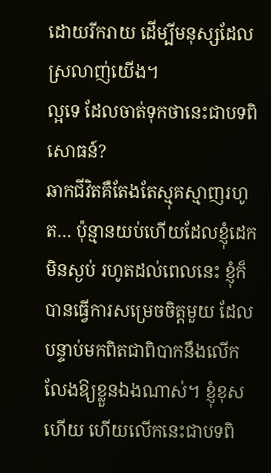ដោយរីករាយ ដើម្បីមនុស្សដែលស្រលាញ់យើង។
ល្អទេ ដែលចាត់ទុកថានេះជាបទពិសោធន៍?
ឆាកជីវិតគឺតែងតែស្មុគស្មាញរហូត… ប៉ុន្មានយប់ហើយដែលខ្ញុំដេកមិនស្ងប់ រហូតដល់ពេលនេះ ខ្ញុំក៏បានធ្វើការសម្រេចចិត្តមួយ ដែលបន្ទាប់មកពិតជាពិបាកនឹងលើកលែងឱ្យខ្លួនឯងណាស់។ ខ្ញុំខុសហើយ ហើយលើកនេះជាបទពិ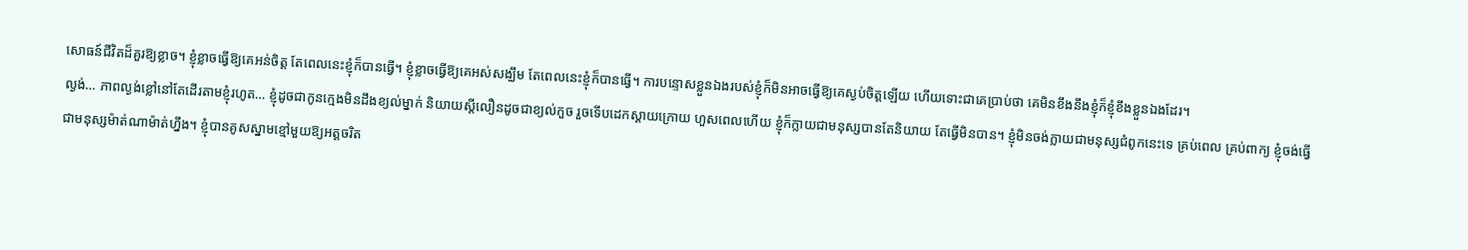សោធន៍ជីវិតដ៏គួរឱ្យខ្លាច។ ខ្ញុំខ្លាចធ្វើឱ្យគេអន់ចិត្ត តែពេលនេះខ្ញុំក៏បានធ្វើ។ ខ្ញុំខ្លាចធ្វើឱ្យគេអស់សង្ឃឹម តែពេលនេះខ្ញុំក៏បានធ្វើ។ ការបន្ទោសខ្លួនឯងរបស់ខ្ញុំក៏មិនអាចធ្វើឱ្យគេស្ងប់ចិត្តឡើយ ហើយទោះជាគេប្រាប់ថា គេមិនខឹងនឹងខ្ញុំក៏ខ្ញុំខឹងខ្លួនឯងដែរ។
ល្ងង់… ភាពល្ងង់ខ្លៅនៅតែដើរតាមខ្ញុំរហូត… ខ្ញុំដូចជាកូនក្មេងមិនដឹងខ្យល់ម្នាក់ និយាយស្ដីលឿនដូចជាខ្យល់កួច រួចទើបដេកស្ដាយក្រោយ ហួសពេលហើយ ខ្ញុំក៏ក្លាយជាមនុស្សបានតែនិយាយ តែធ្វើមិនបាន។ ខ្ញុំមិនចង់ក្លាយជាមនុស្សជំពូកនេះទេ គ្រប់ពេល គ្រប់ពាក្យ ខ្ញុំចង់ធ្វើជាមនុស្សម៉ាត់ណាម៉ាត់ហ្នឹង។ ខ្ញុំបានគូសស្នាមខ្មៅមួយឱ្យអត្តចរិត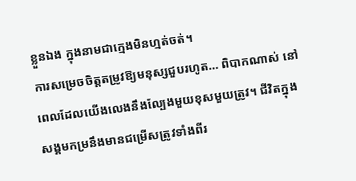ខ្លួនឯង ក្នុងនាមជាក្មេងមិនហ្មត់ចត់។
ការសម្រេចចិត្តតម្រូវឱ្យមនុស្សជួបរហូត… ពិបាកណាស់ នៅពេលដែលយើងលេងនឹងល្បែងមួយខុសមួយត្រូវ។ ជីវិតក្នុងសង្គមកម្រនឹងមានជម្រើសត្រូវទាំងពីរ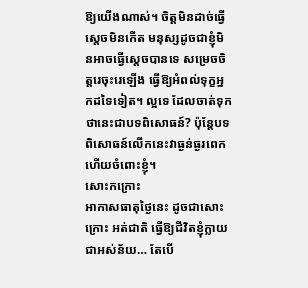ឱ្យយើងណាស់។ ចិត្តមិនដាច់ធ្វើស្ដេចមិនកើត មនុស្សដូចជាខ្ញុំមិនអាចធ្វើស្ដេចបានទេ សម្រេចចិត្តរេចុះរេឡើង ធ្វើឱ្យអំពល់ទុក្ខអ្នកដទៃទៀត។ ល្អទេ ដែលចាត់ទុកថានេះជាបទពិសោធន៍? ប៉ុន្តែបទពិសោធន៍លើកនេះវាធ្ងន់ធ្ងរពេកហើយចំពោះខ្ញុំ។
សោះកក្រោះ
អាកាសធាតុថ្ងៃនេះ ដូចជាសោះក្រោះ អត់ជាតិ ធ្វើឱ្យជីវិតខ្ញុំក្លាយជាអស់ន័យ… តែបើ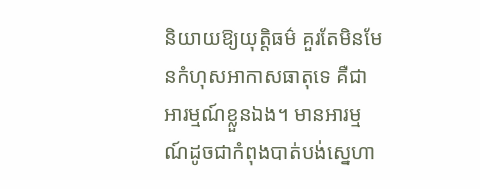និយាយឱ្យយុត្តិធម៌ គួរតែមិនមែនកំហុសអាកាសធាតុទេ គឺជាអារម្មណ៍ខ្លួនឯង។ មានអារម្មណ៍ដូចជាកំពុងបាត់បង់ស្នេហា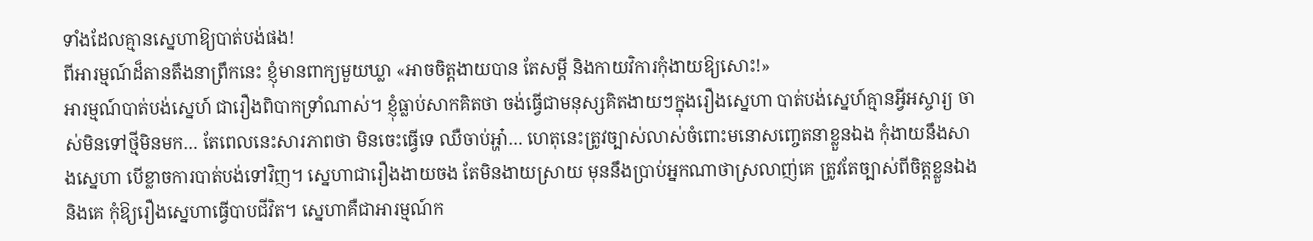ទាំងដែលគ្មានស្នេហាឱ្យបាត់បង់ផង!
ពីអារម្មណ៍ដ៏តានតឹងនាព្រឹកនេះ ខ្ញុំមានពាក្យមួយឃ្លា «អាចចិត្តងាយបាន តែសម្ដី និងកាយវិការកុំងាយឱ្យសោះ!»
អារម្មណ៍បាត់បង់ស្នេហ៍ ជារឿងពិបាកទ្រាំណាស់។ ខ្ញុំធ្លាប់សាកគិតថា ចង់ធ្វើជាមនុស្សគិតងាយៗក្នុងរឿងស្នេហា បាត់បង់ស្នេហ៍គ្មានអ្វីអស្ចារ្យ ចាស់មិនទៅថ្មីមិនមក… តែពេលនេះសារភាពថា មិនចេះធ្វើទេ ឈឺចាប់អ្ហា៎… ហេតុនេះត្រូវច្បាស់លាស់ចំពោះមនោសញ្ចេតនាខ្លួនឯង កុំងាយនឹងសាងស្នេហា បើខ្លាចការបាត់បង់ទៅវិញ។ ស្នេហាជារឿងងាយចង តែមិនងាយស្រាយ មុននឹងប្រាប់អ្នកណាថាស្រលាញ់គេ ត្រូវតែច្បាស់ពីចិត្តខ្លួនឯង និងគេ កុំឱ្យរឿងស្នេហាធ្វើបាបជីវិត។ ស្នេហាគឺជាអារម្មណ៍ក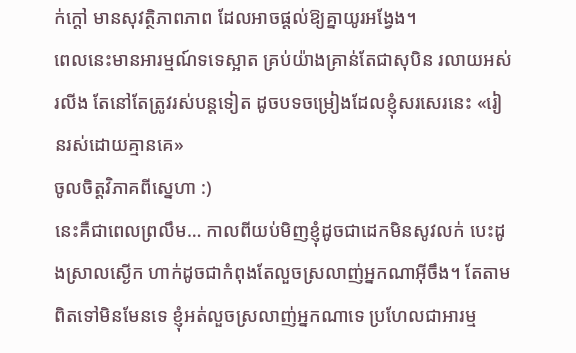ក់ក្ដៅ មានសុវត្ថិភាពភាព ដែលអាចផ្ដល់ឱ្យគ្នាយូរអង្វែង។
ពេលនេះមានអារម្មណ៍ទទេស្អាត គ្រប់យ៉ាងគ្រាន់តែជាសុបិន រលាយអស់រលីង តែនៅតែត្រូវរស់បន្តទៀត ដូចបទចម្រៀងដែលខ្ញុំសរសេរនេះ «រៀនរស់ដោយគ្មានគេ»
ចូលចិត្តវិភាគពីស្នេហា :)
នេះគឺជាពេលព្រលឹម… កាលពីយប់មិញខ្ញុំដូចជាដេកមិនសូវលក់ បេះដូងស្រាលស្ងើក ហាក់ដូចជាកំពុងតែលួចស្រលាញ់អ្នកណាអ៊ីចឹង។ តែតាមពិតទៅមិនមែនទេ ខ្ញុំអត់លួចស្រលាញ់អ្នកណាទេ ប្រហែលជាអារម្ម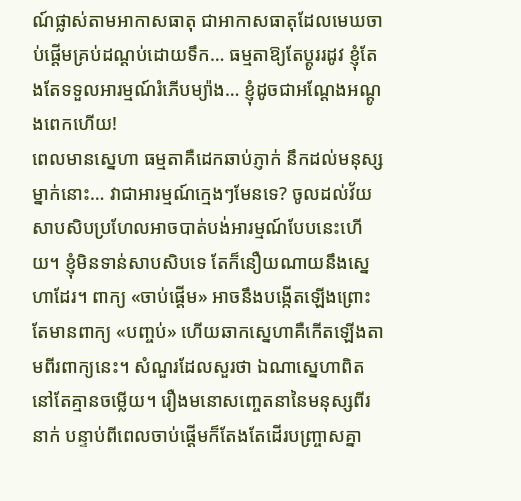ណ៍ផ្លាស់តាមអាកាសធាតុ ជាអាកាសធាតុដែលមេឃចាប់ផ្ដើមគ្រប់ដណ្ដប់ដោយទឹក… ធម្មតាឱ្យតែប្ដូររដូវ ខ្ញុំតែងតែទទួលអារម្មណ៍រំភើបម្យ៉ាង… ខ្ញុំដូចជាអណ្តែងអណ្ដូងពេកហើយ!
ពេលមានស្នេហា ធម្មតាគឺដេកឆាប់ភ្ញាក់ នឹកដល់មនុស្សម្នាក់នោះ… វាជាអារម្មណ៍ក្មេងៗមែនទេ? ចូលដល់វ័យសាបសិបប្រហែលអាចបាត់បង់អារម្មណ៍បែបនេះហើយ។ ខ្ញុំមិនទាន់សាបសិបទេ តែក៏នឿយណាយនឹងស្នេហាដែរ។ ពាក្យ «ចាប់ផ្ដើម» អាចនឹងបង្កើតឡើងព្រោះតែមានពាក្យ «បញ្ចប់» ហើយឆាកស្នេហាគឺកើតឡើងតាមពីរពាក្យនេះ។ សំណួរដែលសួរថា ឯណាស្នេហាពិតនៅតែគ្មានចម្លើយ។ រឿងមនោសញ្ចេតនានៃមនុស្សពីរនាក់ បន្ទាប់ពីពេលចាប់ផ្ដើមក៏តែងតែដើរបញ្ច្រាសគ្នា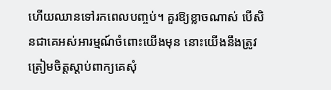ហើយឈានទៅរកពេលបញ្ចប់។ គួរឱ្យខ្លាចណាស់ បើសិនជាគេអស់អារម្មណ៍ចំពោះយើងមុន នោះយើងនឹងត្រូវត្រៀមចិត្តស្ដាប់ពាក្យគេសុំ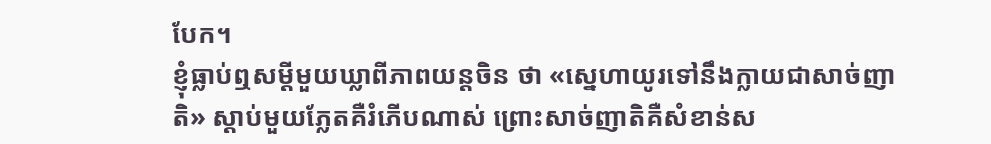បែក។
ខ្ញុំធ្លាប់ឮសម្ដីមួយឃ្លាពីភាពយន្តចិន ថា «ស្នេហាយូរទៅនឹងក្លាយជាសាច់ញាតិ» ស្ដាប់មួយភ្លែតគឺរំភើបណាស់ ព្រោះសាច់ញាតិគឺសំខាន់ស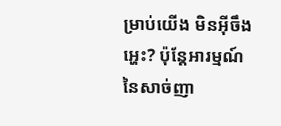ម្រាប់យើង មិនអ៊ីចឹងអ្ហេះ? ប៉ុន្តែអារម្មណ៍នៃសាច់ញា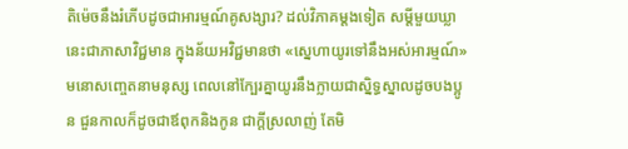តិម៉េចនឹងរំភើបដូចជាអារម្មណ៍គូសង្សារ? ដល់វិភាគម្ដងទៀត សម្ដីមួយឃ្លានេះជាភាសាវិជ្ជមាន ក្នុងន័យអវិជ្ជមានថា «ស្នេហាយូរទៅនឹងអស់អារម្មណ៍» មនោសញ្ចេតនាមនុស្ស ពេលនៅក្បែរគ្នាយូរនឹងក្លាយជាស្និទ្ធស្នាលដូចបងប្អូន ជួនកាលក៏ដូចជាឪពុកនិងកូន ជាក្ដីស្រលាញ់ តែមិ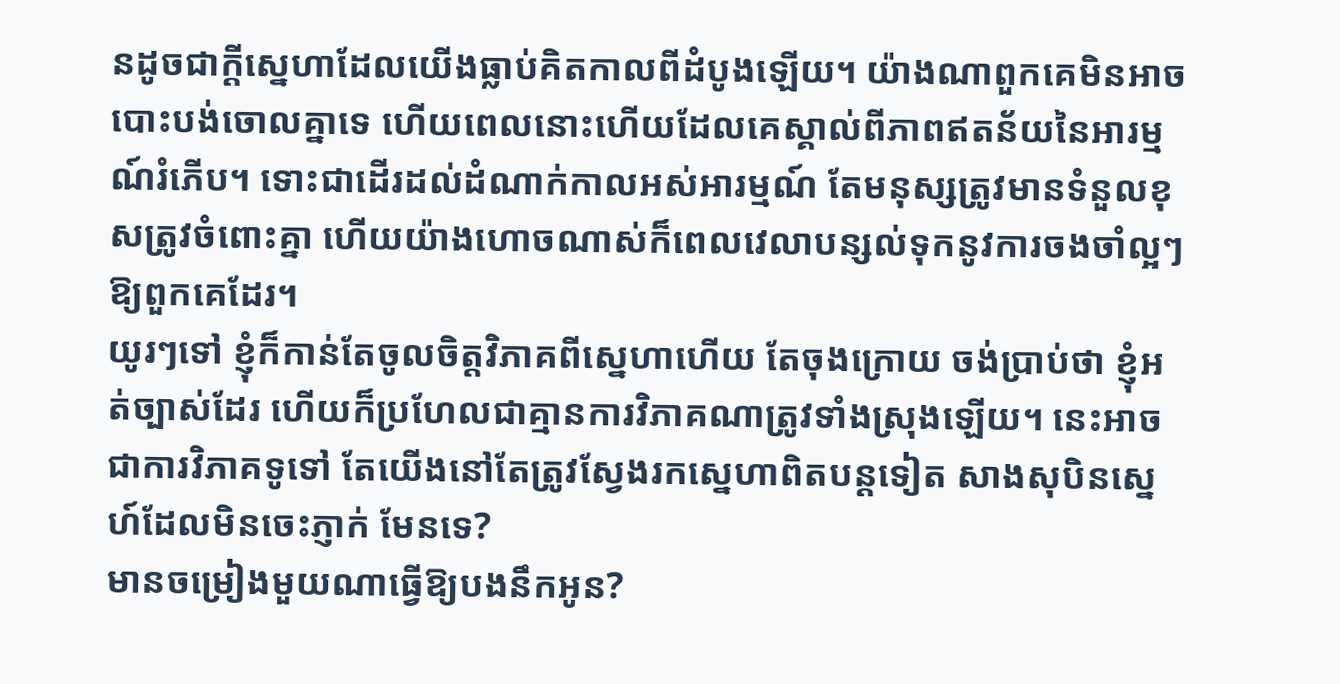នដូចជាក្ដីស្នេហាដែលយើងធ្លាប់គិតកាលពីដំបូងឡើយ។ យ៉ាងណាពួកគេមិនអាចបោះបង់ចោលគ្នាទេ ហើយពេលនោះហើយដែលគេស្គាល់ពីភាពឥតន័យនៃអារម្មណ៍រំភើប។ ទោះជាដើរដល់ដំណាក់កាលអស់អារម្មណ៍ តែមនុស្សត្រូវមានទំនួលខុសត្រូវចំពោះគ្នា ហើយយ៉ាងហោចណាស់ក៏ពេលវេលាបន្សល់ទុកនូវការចងចាំល្អៗឱ្យពួកគេដែរ។
យូរៗទៅ ខ្ញុំក៏កាន់តែចូលចិត្តវិភាគពីស្នេហាហើយ តែចុងក្រោយ ចង់ប្រាប់ថា ខ្ញុំអត់ច្បាស់ដែរ ហើយក៏ប្រហែលជាគ្មានការវិភាគណាត្រូវទាំងស្រុងឡើយ។ នេះអាចជាការវិភាគទូទៅ តែយើងនៅតែត្រូវស្វែងរកស្នេហាពិតបន្តទៀត សាងសុបិនស្នេហ៍ដែលមិនចេះភ្ញាក់ មែនទេ?
មានចម្រៀងមួយណាធ្វើឱ្យបងនឹកអូន?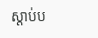ស្ដាប់ប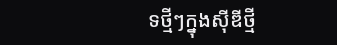ទថ្មីៗក្នុងស៊ីឌីថ្មី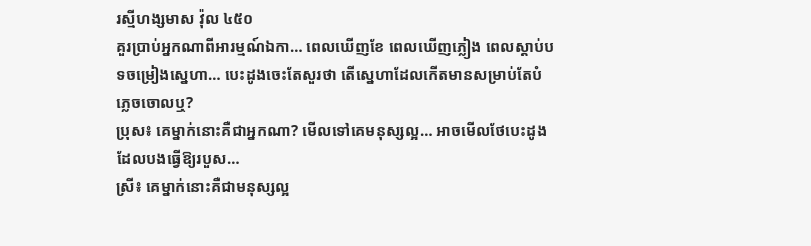រស្មីហង្សមាស វ៉ុល ៤៥០
គួរប្រាប់អ្នកណាពីអារម្មណ៍ឯកា… ពេលឃើញខែ ពេលឃើញភ្លៀង ពេលស្ដាប់បទចម្រៀងស្នេហា… បេះដូងចេះតែសួរថា តើស្នេហាដែលកើតមានសម្រាប់តែបំភ្លេចចោលឬ?
ប្រុស៖ គេម្នាក់នោះគឺជាអ្នកណា? មើលទៅគេមនុស្សល្អ… អាចមើលថែបេះដូងដែលបងធ្វើឱ្យរបួស…
ស្រី៖ គេម្នាក់នោះគឺជាមនុស្សល្អ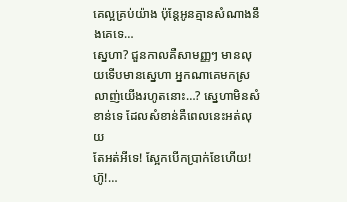គេល្អគ្រប់យ៉ាង ប៉ុន្តែអូនគ្មានសំណាងនឹងគេទេ…
ស្នេហា? ជួនកាលគឺសាមញ្ញៗ មានលុយទើបមានស្នេហា អ្នកណាគេមកស្រលាញ់យើងរហូតនោះ…? ស្នេហាមិនសំខាន់ទេ ដែលសំខាន់គឺពេលនេះអត់លុយ
តែអត់អីទេ! ស្អែកបើកប្រាក់ខែហើយ! ហ៊ូ!…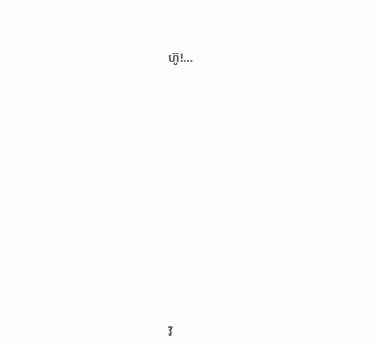ហ៊ូ!…













វិ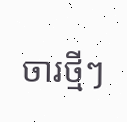ចារថ្មីៗ